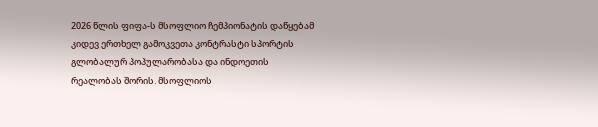2026 წლის ფიფა-ს მსოფლიო ჩემპიონატის დაწყებამ კიდევ ერთხელ გამოკვეთა კონტრასტი სპორტის გლობალურ პოპულარობასა და ინდოეთის რეალობას შორის. მსოფლიოს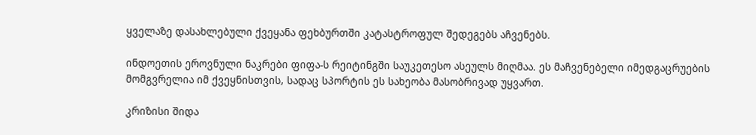ყველაზე დასახლებული ქვეყანა ფეხბურთში კატასტროფულ შედეგებს აჩვენებს.

ინდოეთის ეროვნული ნაკრები ფიფა-ს რეიტინგში საუკეთესო ასეულს მიღმაა. ეს მაჩვენებელი იმედგაცრუების მომგვრელია იმ ქვეყნისთვის, სადაც სპორტის ეს სახეობა მასობრივად უყვართ.

კრიზისი შიდა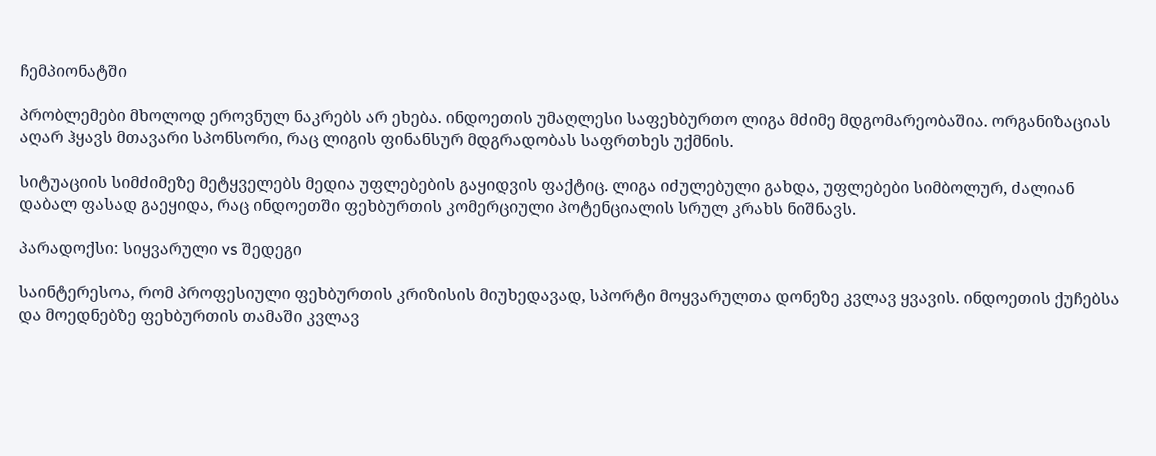ჩემპიონატში

პრობლემები მხოლოდ ეროვნულ ნაკრებს არ ეხება. ინდოეთის უმაღლესი საფეხბურთო ლიგა მძიმე მდგომარეობაშია. ორგანიზაციას აღარ ჰყავს მთავარი სპონსორი, რაც ლიგის ფინანსურ მდგრადობას საფრთხეს უქმნის.

სიტუაციის სიმძიმეზე მეტყველებს მედია უფლებების გაყიდვის ფაქტიც. ლიგა იძულებული გახდა, უფლებები სიმბოლურ, ძალიან დაბალ ფასად გაეყიდა, რაც ინდოეთში ფეხბურთის კომერციული პოტენციალის სრულ კრახს ნიშნავს.

პარადოქსი: სიყვარული vs შედეგი

საინტერესოა, რომ პროფესიული ფეხბურთის კრიზისის მიუხედავად, სპორტი მოყვარულთა დონეზე კვლავ ყვავის. ინდოეთის ქუჩებსა და მოედნებზე ფეხბურთის თამაში კვლავ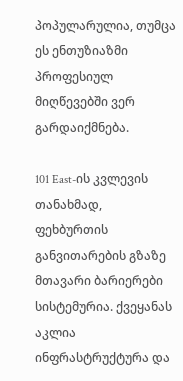პოპულარულია, თუმცა ეს ენთუზიაზმი პროფესიულ მიღწევებში ვერ გარდაიქმნება.

101 East-ის კვლევის თანახმად, ფეხბურთის განვითარების გზაზე მთავარი ბარიერები სისტემურია. ქვეყანას აკლია ინფრასტრუქტურა და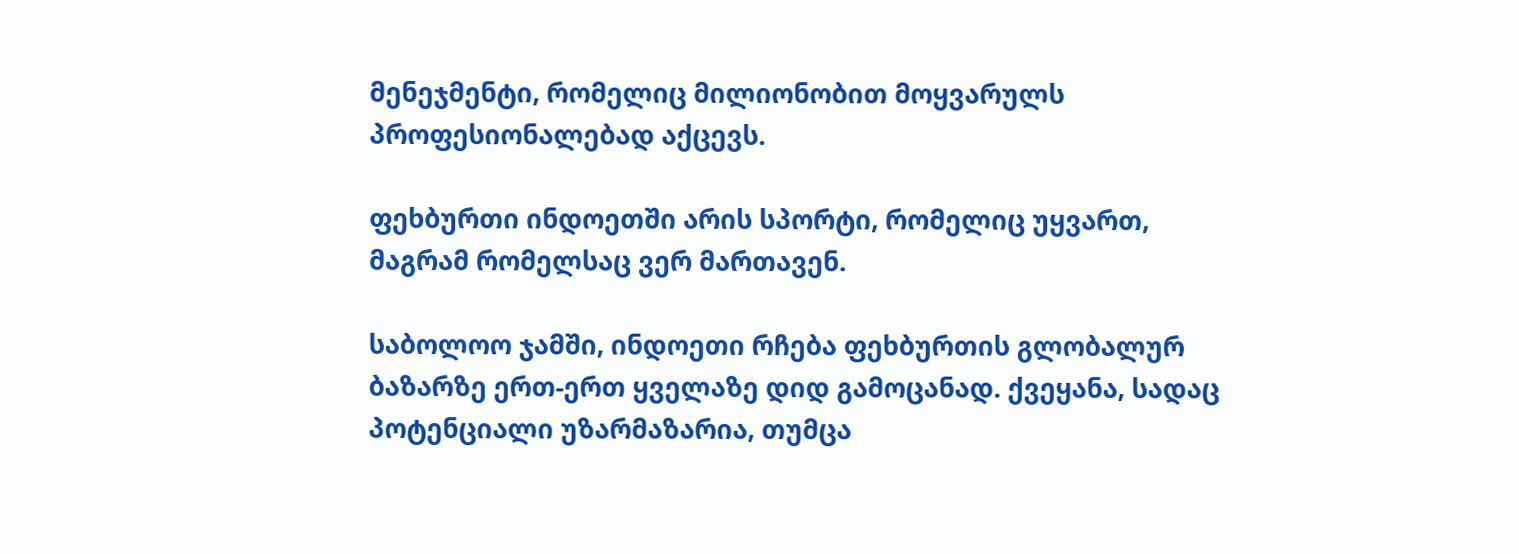მენეჯმენტი, რომელიც მილიონობით მოყვარულს პროფესიონალებად აქცევს.

ფეხბურთი ინდოეთში არის სპორტი, რომელიც უყვართ, მაგრამ რომელსაც ვერ მართავენ.

საბოლოო ჯამში, ინდოეთი რჩება ფეხბურთის გლობალურ ბაზარზე ერთ-ერთ ყველაზე დიდ გამოცანად. ქვეყანა, სადაც პოტენციალი უზარმაზარია, თუმცა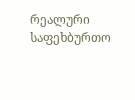რეალური საფეხბურთო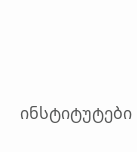ინსტიტუტები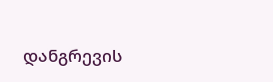დანგრევის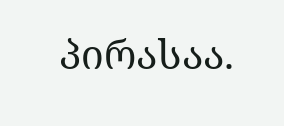პირასაა.